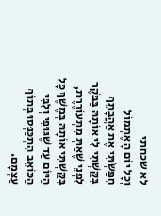לא שכחתי
וְכָל יוֹם הָאֶתְמוֹל חִפַּשְׂתִּי אֶת אַהֲבָתֵךְ בִּקַּשְׁתִּי לִי אוֹתָהּ בַּבֹּקֶר לִפְנֵי שֶׁאַתְּ מִתְעוֹרֶרֶת, בִּקַּשְׁתִּי אוֹתָהּ בְּמֶשֶׁךְ כָּל הַיּוֹם עַד שֶׁגּוּפִי וְלִבִּי הַכּוֹאֵב הִתְכַּנְּסוּ בְּתוֹךְ עַצְמָם.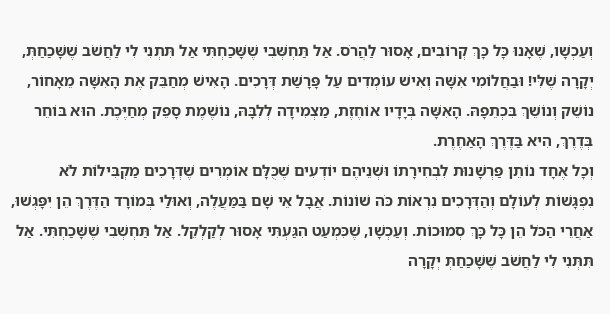וְעַכְשָׁו, שֶׁאָנוּ כָּל כָּךְ קְרוֹבִים, אָסוּר לַהֲרֹס. אַל תַּחְשְּׁבִי שֶׁשָּׁכַחְתִּי אַל תִּתְנִי לִי לַחֲשֹׁב שֶׁשָּׁכַחַתְּ, יְקָרָה שֶׁלִּי! וּבַחֲלוֹמִי אִשָּׁה וְאִישׁ עוֹמְדִים עַל פָּרָשַׁת דְּרָכִים. הָאִישׁ מְחַבֵּק אֶת הָאִשָּׁה מֵאָחוֹר, נוֹשֵׁק וְנוֹשֵׁךְ בִּכְתֵפָהּ. הָאִשָּׁה בְּיָדָיו אוֹחֶזֶת, מַצְמִידָה לְלִבָּהּ, נוֹשֶׁמֶת סָפֵק מְחַיֶּכֶת. הוּא בּוֹחֵר בְּדֶרֶךְ, הִיא בַּדֶּרֶךְ הָאַחֶרֶת.
וְכָל אֶחָד נוֹתֵן פַּרְשָׁנוּת לִבְחִירָתוֹ וּשְׁנֵיהֶם יוֹדְעִים שֶׁכֻּלָּם אוֹמְרִים שֶׁדְּרָכִים מַקְבִּילוֹת לֹא נִפְגָּשׁוֹת לְעוֹלָם וְהַדְּרָכִים נִרְאוֹת כֹּה שׁוֹנוֹת. אֲבָל אֵי שָׁם בַּמַּעֲלֶה, וְאוּלַי בְּמוֹרָד הַדֶּרֶךְ הֵן יִפָּגְשׁוּ, אַחֲרֵי הַכֹּל הֵן כָּל כָּךְ סְמוּכוֹת. וְעַכְשָׁו, שֶׁכִּמְעַט הִגַּעְתִּי אָסוּר לְקַלְקֵל. אַל תַּחְשְׁבִי שֶׁשָּׁכַחְתִּי. אַל תִּתְּנִי לִי לַחֲשֹׁב שֶׁשָּׁכַחַתְּ יְקָרָה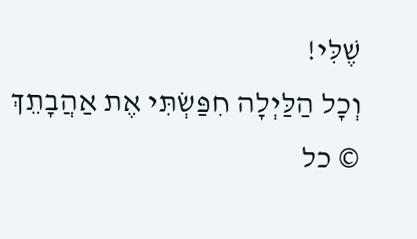שֶׁלִּי!
וְכָל הַלַּיְלָה חִפַּשְׂתִּי אֶת אַהֲבָתֵךְ
© כל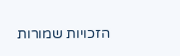הזכויות שמורות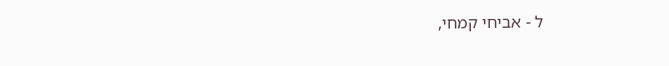ל - אביחי קמחי,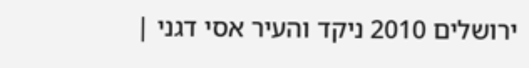ירושלים 2010 ניקד והעיר אסי דגני |